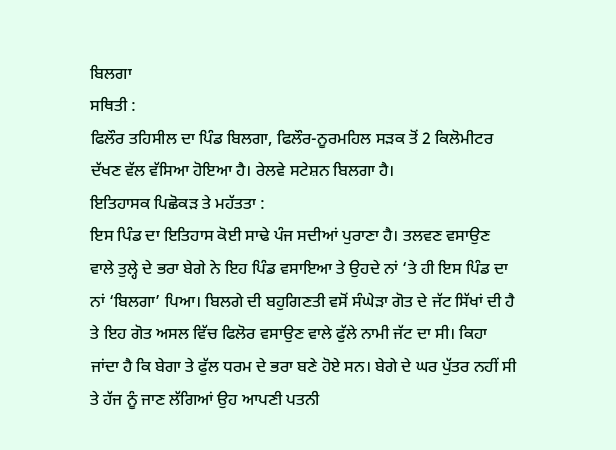ਬਿਲਗਾ
ਸਥਿਤੀ :
ਫਿਲੌਰ ਤਹਿਸੀਲ ਦਾ ਪਿੰਡ ਬਿਲਗਾ, ਫਿਲੌਰ-ਨੂਰਮਹਿਲ ਸੜਕ ਤੋਂ 2 ਕਿਲੋਮੀਟਰ ਦੱਖਣ ਵੱਲ ਵੱਸਿਆ ਹੋਇਆ ਹੈ। ਰੇਲਵੇ ਸਟੇਸ਼ਨ ਬਿਲਗਾ ਹੈ।
ਇਤਿਹਾਸਕ ਪਿਛੋਕੜ ਤੇ ਮਹੱਤਤਾ :
ਇਸ ਪਿੰਡ ਦਾ ਇਤਿਹਾਸ ਕੋਈ ਸਾਢੇ ਪੰਜ ਸਦੀਆਂ ਪੁਰਾਣਾ ਹੈ। ਤਲਵਣ ਵਸਾਉਣ ਵਾਲੇ ਤੁਲ੍ਹੇ ਦੇ ਭਰਾ ਬੇਗੇ ਨੇ ਇਹ ਪਿੰਡ ਵਸਾਇਆ ਤੇ ਉਹਦੇ ਨਾਂ ‘ਤੇ ਹੀ ਇਸ ਪਿੰਡ ਦਾ ਨਾਂ ‘ਬਿਲਗਾ’ ਪਿਆ। ਬਿਲਗੇ ਦੀ ਬਹੁਗਿਣਤੀ ਵਸੋਂ ਸੰਘੇੜਾ ਗੋਤ ਦੇ ਜੱਟ ਸਿੱਖਾਂ ਦੀ ਹੈ ਤੇ ਇਹ ਗੋਤ ਅਸਲ ਵਿੱਚ ਫਿਲੋਰ ਵਸਾਉਣ ਵਾਲੇ ਫੁੱਲੇ ਨਾਮੀ ਜੱਟ ਦਾ ਸੀ। ਕਿਹਾ ਜਾਂਦਾ ਹੈ ਕਿ ਬੇਗਾ ਤੇ ਫੁੱਲ ਧਰਮ ਦੇ ਭਰਾ ਬਣੇ ਹੋਏ ਸਨ। ਬੇਗੇ ਦੇ ਘਰ ਪੁੱਤਰ ਨਹੀਂ ਸੀ ਤੇ ਹੱਜ ਨੂੰ ਜਾਣ ਲੱਗਿਆਂ ਉਹ ਆਪਣੀ ਪਤਨੀ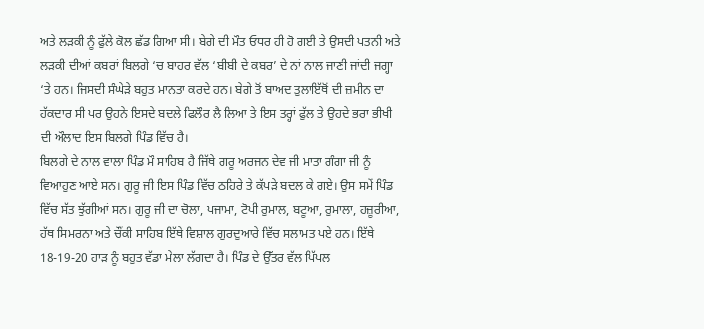ਅਤੇ ਲੜਕੀ ਨੂੰ ਫੁੱਲੇ ਕੋਲ ਛੱਡ ਗਿਆ ਸੀ। ਬੇਗੇ ਦੀ ਮੌਤ ਓਧਰ ਹੀ ਹੋ ਗਈ ਤੇ ਉਸਦੀ ਪਤਨੀ ਅਤੇ ਲੜਕੀ ਦੀਆਂ ਕਬਰਾਂ ਬਿਲਗੇ ‘ਚ ਬਾਹਰ ਵੱਲ ‘ਬੀਬੀ ਦੇ ਕਬਰ’ ਦੇ ਨਾਂ ਨਾਲ ਜਾਣੀ ਜਾਂਦੀ ਜਗ੍ਹਾ ‘ਤੇ ਹਨ। ਜਿਸਦੀ ਸੰਘੇੜੇ ਬਹੁਤ ਮਾਨਤਾ ਕਰਦੇ ਹਨ। ਬੇਗੇ ਤੋਂ ਬਾਅਦ ਤੁਲਾਇੱਥੋਂ ਦੀ ਜ਼ਮੀਨ ਦਾ ਹੱਕਦਾਰ ਸੀ ਪਰ ਉਹਨੇ ਇਸਦੇ ਬਦਲੇ ਫਿਲੌਰ ਲੈ ਲਿਆ ਤੇ ਇਸ ਤਰ੍ਹਾਂ ਫੁੱਲ ਤੇ ਉਹਦੇ ਭਰਾ ਭੀਖੀ ਦੀ ਔਲਾਦ ਇਸ ਬਿਲਗੇ ਪਿੰਡ ਵਿੱਚ ਹੈ।
ਬਿਲਗੇ ਦੇ ਨਾਲ ਵਾਲਾ ਪਿੰਡ ਮੌ ਸਾਹਿਬ ਹੈ ਜਿੱਥੇ ਗਰੂ ਅਰਜਨ ਦੇਵ ਜੀ ਮਾਤਾ ਗੰਗਾ ਜੀ ਨੂੰ ਵਿਆਹੁਣ ਆਏ ਸਨ। ਗੁਰੂ ਜੀ ਇਸ ਪਿੰਡ ਵਿੱਚ ਠਹਿਰੇ ਤੇ ਕੱਪੜੇ ਬਦਲ ਕੇ ਗਏ। ਉਸ ਸਮੇਂ ਪਿੰਡ ਵਿੱਚ ਸੱਤ ਝੁੱਗੀਆਂ ਸਨ। ਗੁਰੂ ਜੀ ਦਾ ਚੋਲਾ, ਪਜਾਮਾ, ਟੋਪੀ ਰੁਮਾਲ, ਬਟੂਆ, ਰੁਮਾਲਾ, ਹਜ਼ੂਰੀਆ, ਹੱਥ ਸਿਮਰਨਾ ਅਤੇ ਚੌਂਕੀ ਸਾਹਿਬ ਇੱਥੇ ਵਿਸ਼ਾਲ ਗੁਰਦੁਆਰੇ ਵਿੱਚ ਸਲਾਮਤ ਪਏ ਹਨ। ਇੱਥੇ 18-19-20 ਹਾੜ ਨੂੰ ਬਹੁਤ ਵੱਡਾ ਮੇਲਾ ਲੱਗਦਾ ਹੈ। ਪਿੰਡ ਦੇ ਉੱਤਰ ਵੱਲ ਪਿੱਪਲ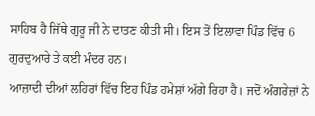ਸਾਹਿਬ ਹੈ ਜਿੱਥੇ ਗੁਰੂ ਜੀ ਨੇ ਦਾਤਣ ਕੀਤੀ ਸੀ। ਇਸ ਤੋਂ ਇਲਾਵਾ ਪਿੰਡ ਵਿੱਚ 6 ਗੁਰਦੁਆਰੇ ਤੇ ਕਈ ਮੰਦਰ ਹਨ।
ਆਜ਼ਾਦੀ ਦੀਆਂ ਲਹਿਰਾਂ ਵਿੱਚ ਇਹ ਪਿੰਡ ਹਮੇਸ਼ਾਂ ਅੱਗੇ ਰਿਹਾ ਹੈ। ਜਦੋਂ ਅੰਗਰੇਜ਼ਾਂ ਨੇ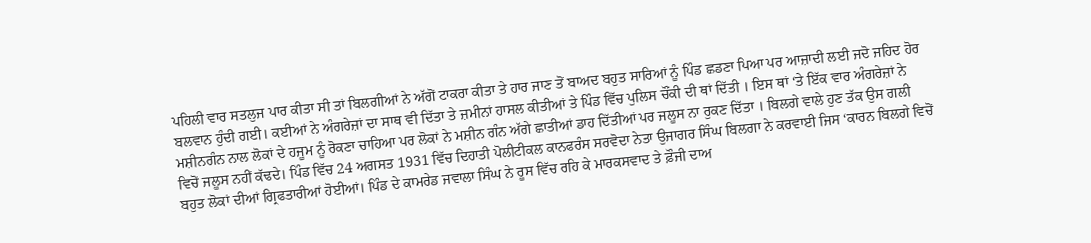ਪਹਿਲੀ ਵਾਰ ਸਤਲੁਜ ਪਾਰ ਕੀਤਾ ਸੀ ਤਾਂ ਬਿਲਗੀਆਂ ਨੇ ਅੱਗੋਂ ਟਾਕਰਾ ਕੀਤਾ ਤੇ ਹਾਰ ਜਾਣ ਤੋਂ ਬਾਅਦ ਬਹੁਤ ਸਾਰਿਆਂ ਨੂੰ ਪਿੰਡ ਛਡਣਾ ਪਿਆ ਪਰ ਆਜ਼ਾਦੀ ਲਈ ਜਦੋ ਜਹਿਦ ਹੋਰ ਬਲਵਾਨ ਹੁੰਦੀ ਗਈ। ਕਈਆਂ ਨੇ ਅੰਗਰੇਜ਼ਾਂ ਦਾ ਸਾਥ ਵੀ ਦਿੱਤਾ ਤੇ ਜ਼ਮੀਨਾਂ ਹਾਸਲ ਕੀਤੀਆਂ ਤੇ ਪਿੰਡ ਵਿੱਚ ਪੁਲਿਸ ਚੌਂਕੀ ਦੀ ਥਾਂ ਦਿੱਤੀ । ਇਸ ਥਾਂ ‘ਤੇ ਇੱਕ ਵਾਰ ਅੰਗਰੇਜ਼ਾਂ ਨੇ ਮਸ਼ੀਨਗੰਨ ਨਾਲ ਲੋਕਾਂ ਦੇ ਹਜੂਮ ਨੂੰ ਰੋਕਣਾ ਚਾਹਿਆ ਪਰ ਲੋਕਾਂ ਨੇ ਮਸ਼ੀਨ ਗੰਨ ਅੱਗੇ ਛਾਤੀਆਂ ਡਾਹ ਦਿੱਤੀਆਂ ਪਰ ਜਲੂਸ ਨਾ ਰੁਕਣ ਦਿੱਤਾ । ਬਿਲਗੇ ਵਾਲੇ ਹੁਣ ਤੱਕ ਉਸ ਗਲੀ ਵਿਚੋਂ ਜਲੂਸ ਨਹੀਂ ਕੱਢਦੇ। ਪਿੰਡ ਵਿੱਚ 24 ਅਗਸਤ 1931 ਵਿੱਚ ਦਿਹਾਤੀ ਪੋਲੀਟੀਕਲ ਕਾਨਫਰੰਸ ਸਰਵੋਦਾ ਨੇਤਾ ਉਜਾਗਰ ਸਿੰਘ ਬਿਲਗਾ ਨੇ ਕਰਵਾਈ ਜਿਸ ‘ਕਾਰਨ ਬਿਲਗੇ ਵਿਚੋਂ ਬਹੁਤ ਲੋਕਾਂ ਦੀਆਂ ਗ੍ਰਿਫਤਾਰੀਆਂ ਹੋਈਆਂ। ਪਿੰਡ ਦੇ ਕਾਮਰੇਡ ਜਵਾਲਾ ਸਿੰਘ ਨੇ ਰੂਸ ਵਿੱਚ ਰਹਿ ਕੇ ਮਾਰਕਸਵਾਦ ਤੇ ਫ਼ੌਜੀ ਦਾਅ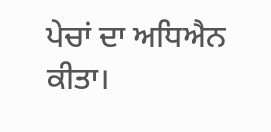ਪੇਚਾਂ ਦਾ ਅਧਿਐਨ ਕੀਤਾ।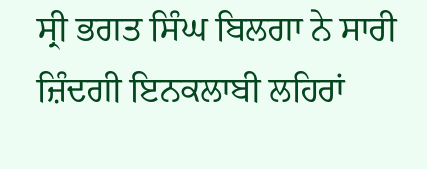ਸ੍ਰੀ ਭਗਤ ਸਿੰਘ ਬਿਲਗਾ ਨੇ ਸਾਰੀ ਜ਼ਿੰਦਗੀ ਇਨਕਲਾਬੀ ਲਹਿਰਾਂ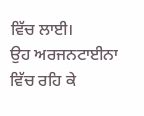ਵਿੱਚ ਲਾਈ।
ਉਹ ਅਰਜਨਟਾਈਨਾ ਵਿੱਚ ਰਹਿ ਕੇ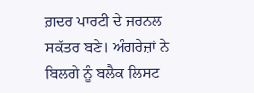ਗ਼ਦਰ ਪਾਰਟੀ ਦੇ ਜਰਨਲ ਸਕੱਤਰ ਬਣੇ। ਅੰਗਰੇਜ਼ਾਂ ਨੇ ਬਿਲਗੇ ਨੂੰ ਬਲੈਕ ਲਿਸਟ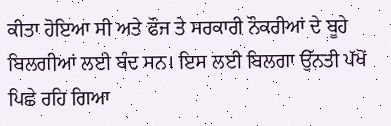ਕੀਤਾ ਹੋਇਆ ਸੀ ਅਤੇ ਫੌਜ ਤੇ ਸਰਕਾਰੀ ਨੌਕਰੀਆਂ ਦੇ ਬੂਹੇ ਬਿਲਗੀਆਂ ਲਈ ਬੰਦ ਸਨ। ਇਸ ਲਈ ਬਿਲਗਾ ਉੱਨਤੀ ਪੱਖੋਂ ਪਿਛੇ ਰਹਿ ਗਿਆ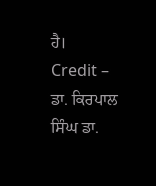ਹੈ।
Credit – ਡਾ. ਕਿਰਪਾਲ ਸਿੰਘ ਡਾ.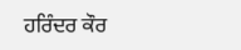ਹਰਿੰਦਰ ਕੌਰ